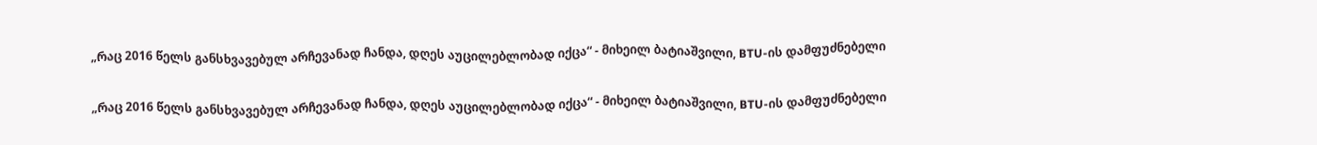„რაც 2016 წელს განსხვავებულ არჩევანად ჩანდა, დღეს აუცილებლობად იქცა“ - მიხეილ ბატიაშვილი, BTU-ის დამფუძნებელი

„რაც 2016 წელს განსხვავებულ არჩევანად ჩანდა, დღეს აუცილებლობად იქცა“ - მიხეილ ბატიაშვილი, BTU-ის დამფუძნებელი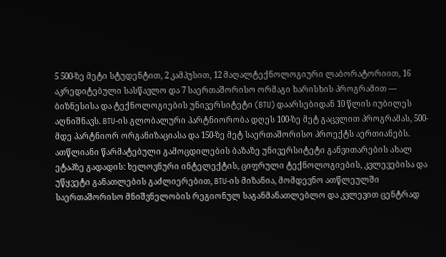5 500-ზე მეტი სტუდენტით, 2 კამპუსით, 12 მაღალტექნოლოგიური ლაბორატორიით, 16 აკრედიტებული სასწავლო და 7 საერთაშორისო ორმაგი ხარისხის პროგრამით — ბიზნესისა და ტექნოლოგიების უნივერსიტეტი (BTU) დაარსებიდან 10 წლის იუბილეს აღნიშნავს. BTU-ის გლობალური პარტნიორობა დღეს 100-ზე მეტ გაცვლით პროგრამას, 500-მდე პარტნიორ ორგანიზაციასა და 150-ზე მეტ საერთაშორისო პროექტს აერთიანებს. ათწლიანი წარმატებული გამოცდილების ბაზაზე უნივერსიტეტი განვითარების ახალ ეტაპზე გადადის: ხელოვნური ინტელექტის, ციფრული ტექნოლოგიების, კვლევებისა და უწყვეტი განათლების გაძლიერებით, BTU-ის მიზანია, მომდევნო ათწლეულში საერთაშორისო მნიშვნელობის რეგიონულ საგანმანათლებლო და კვლევით ცენტრად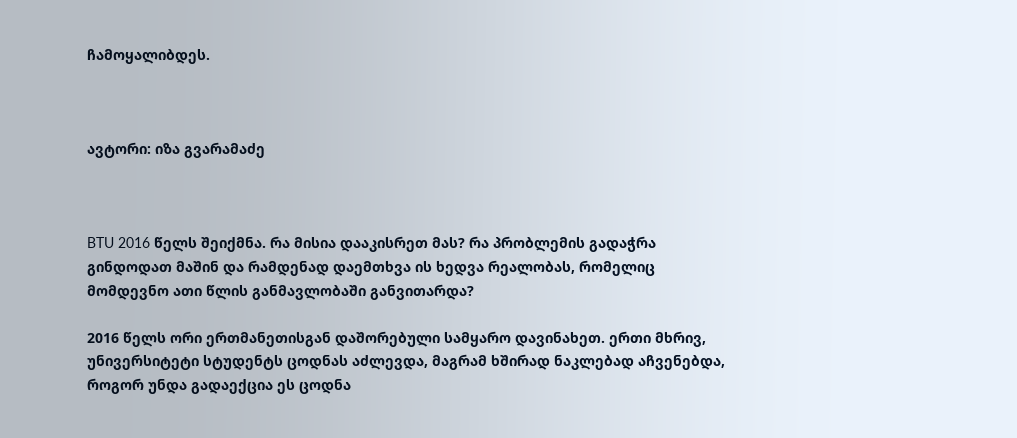ჩამოყალიბდეს.



ავტორი: იზა გვარამაძე



BTU 2016 წელს შეიქმნა. რა მისია დააკისრეთ მას? რა პრობლემის გადაჭრა გინდოდათ მაშინ და რამდენად დაემთხვა ის ხედვა რეალობას, რომელიც მომდევნო ათი წლის განმავლობაში განვითარდა?

2016 წელს ორი ერთმანეთისგან დაშორებული სამყარო დავინახეთ. ერთი მხრივ, უნივერსიტეტი სტუდენტს ცოდნას აძლევდა, მაგრამ ხშირად ნაკლებად აჩვენებდა, როგორ უნდა გადაექცია ეს ცოდნა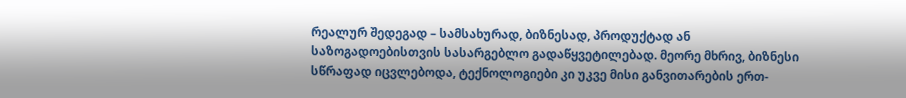რეალურ შედეგად – სამსახურად, ბიზნესად, პროდუქტად ან საზოგადოებისთვის სასარგებლო გადაწყვეტილებად. მეორე მხრივ, ბიზნესი სწრაფად იცვლებოდა, ტექნოლოგიები კი უკვე მისი განვითარების ერთ-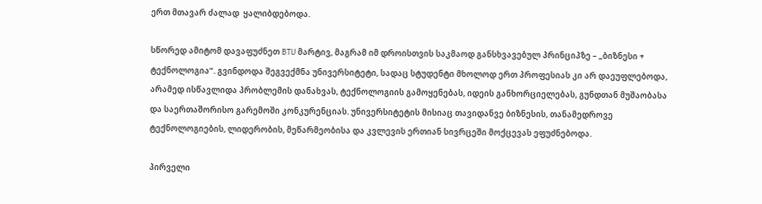ერთ მთავარ ძალად  ყალიბდებოდა.

სწორედ ამიტომ დავაფუძნეთ BTU მარტივ, მაგრამ იმ დროისთვის საკმაოდ განსხვავებულ პრინციპზე – „ბიზნესი + ტექნოლოგია“. გვინდოდა შეგვექმნა უნივერსიტეტი, სადაც სტუდენტი მხოლოდ ერთ პროფესიას კი არ დაეუფლებოდა, არამედ ისწავლიდა პრობლემის დანახვას, ტექნოლოგიის გამოყენებას, იდეის განხორციელებას, გუნდთან მუშაობასა და საერთაშორისო გარემოში კონკურენციას. უნივერსიტეტის მისიაც თავიდანვე ბიზნესის, თანამედროვე ტექნოლოგიების, ლიდერობის, მეწარმეობისა და კვლევის ერთიან სივრცეში მოქცევას ეფუძნებოდა.

პირველი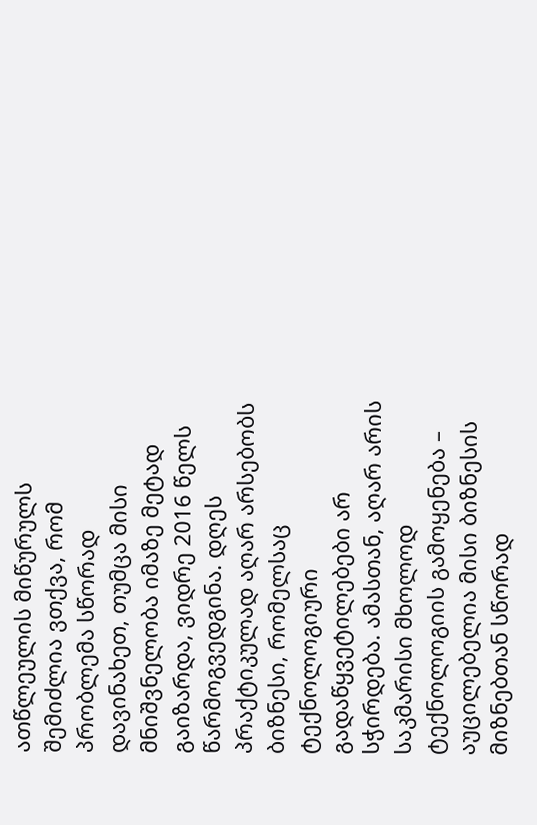ათწლეულის მიწურულს შემიძლია ვთქვა, რომ პრობლემა სწორად დავინახეთ, თუმცა მისი მნიშვნელობა იმაზე მეტად გაიზარდა, ვიდრე 2016 წელს წარმოგვედგინა. დღეს პრაქტიკულად აღარ არსებობს ბიზნესი, რომელსაც ტექნოლოგიური გადაწყვეტილებები არ სჭირდება. ამასთან, აღარ არის საკმარისი მხოლოდ ტექნოლოგიის გამოყენება – აუცილებელია მისი ბიზნესის მიზნებთან სწორად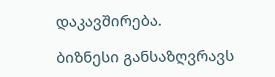დაკავშირება.

ბიზნესი განსაზღვრავს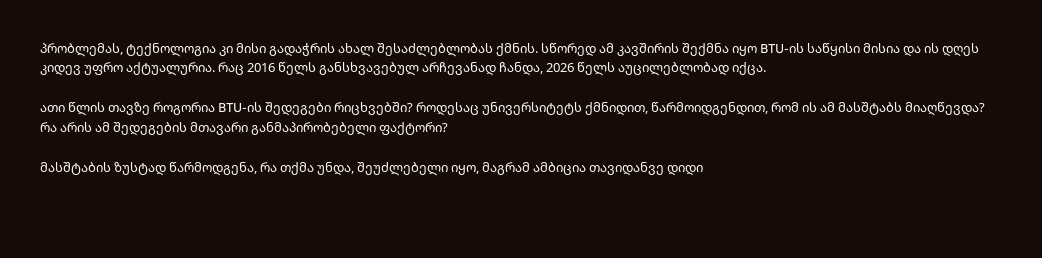პრობლემას, ტექნოლოგია კი მისი გადაჭრის ახალ შესაძლებლობას ქმნის. სწორედ ამ კავშირის შექმნა იყო BTU-ის საწყისი მისია და ის დღეს კიდევ უფრო აქტუალურია. რაც 2016 წელს განსხვავებულ არჩევანად ჩანდა, 2026 წელს აუცილებლობად იქცა.

ათი წლის თავზე როგორია BTU-ის შედეგები რიცხვებში? როდესაც უნივერსიტეტს ქმნიდით, წარმოიდგენდით, რომ ის ამ მასშტაბს მიაღწევდა? რა არის ამ შედეგების მთავარი განმაპირობებელი ფაქტორი?

მასშტაბის ზუსტად წარმოდგენა, რა თქმა უნდა, შეუძლებელი იყო, მაგრამ ამბიცია თავიდანვე დიდი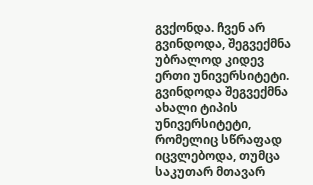გვქონდა. ჩვენ არ გვინდოდა, შეგვექმნა უბრალოდ კიდევ ერთი უნივერსიტეტი. გვინდოდა შეგვექმნა ახალი ტიპის უნივერსიტეტი, რომელიც სწრაფად იცვლებოდა, თუმცა საკუთარ მთავარ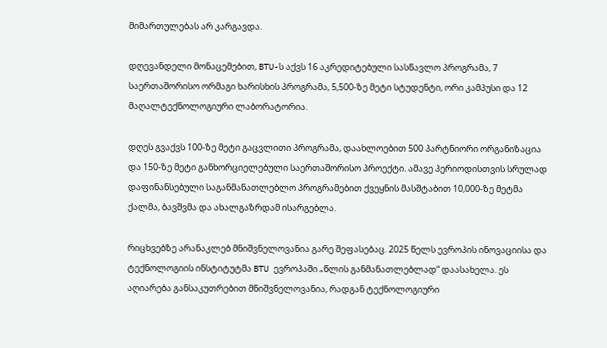მიმართულებას არ კარგავდა.

დღევანდელი მონაცემებით, BTU-ს აქვს 16 აკრედიტებული სასწავლო პროგრამა, 7 საერთაშორისო ორმაგი ხარისხის პროგრამა, 5,500-ზე მეტი სტუდენტი, ორი კამპუსი და 12 მაღალტექნოლოგიური ლაბორატორია.

დღეს გვაქვს 100-ზე მეტი გაცვლითი პროგრამა, დაახლოებით 500 პარტნიორი ორგანიზაცია და 150-ზე მეტი განხორციელებული საერთაშორისო პროექტი. ამავე პერიოდისთვის სრულად დაფინანსებული საგანმანათლებლო პროგრამებით ქვეყნის მასშტაბით 10,000-ზე მეტმა ქალმა, ბავშვმა და ახალგაზრდამ ისარგებლა.

რიცხვებზე არანაკლებ მნიშვნელოვანია გარე შეფასებაც. 2025 წელს ევროპის ინოვაციისა და ტექნოლოგიის ინსტიტუტმა BTU ევროპაში „წლის განმანათლებლად“ დაასახელა. ეს აღიარება განსაკუთრებით მნიშვნელოვანია, რადგან ტექნოლოგიური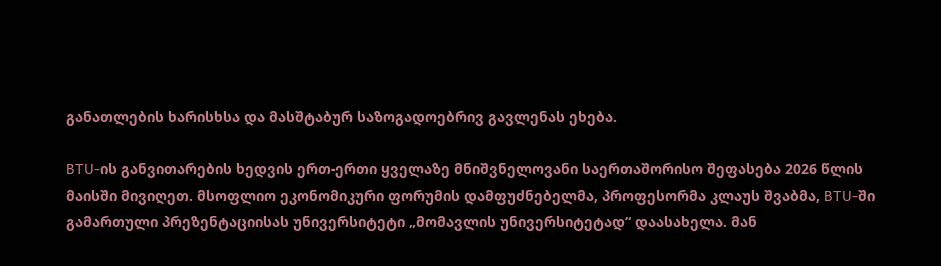განათლების ხარისხსა და მასშტაბურ საზოგადოებრივ გავლენას ეხება.

BTU-ის განვითარების ხედვის ერთ-ერთი ყველაზე მნიშვნელოვანი საერთაშორისო შეფასება 2026 წლის მაისში მივიღეთ. მსოფლიო ეკონომიკური ფორუმის დამფუძნებელმა, პროფესორმა კლაუს შვაბმა, BTU-ში გამართული პრეზენტაციისას უნივერსიტეტი „მომავლის უნივერსიტეტად“ დაასახელა. მან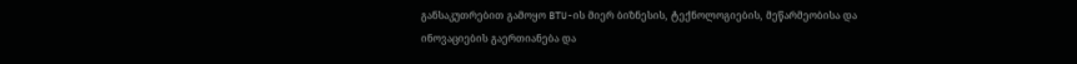განსაკუთრებით გამოყო BTU-ის მიერ ბიზნესის, ტექნოლოგიების, მეწარმეობისა და ინოვაციების გაერთიანება და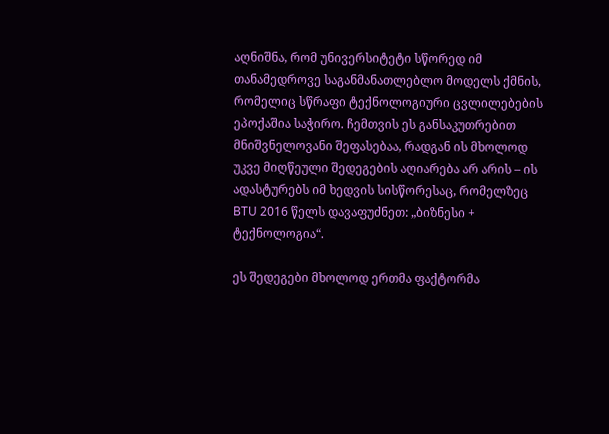აღნიშნა, რომ უნივერსიტეტი სწორედ იმ თანამედროვე საგანმანათლებლო მოდელს ქმნის, რომელიც სწრაფი ტექნოლოგიური ცვლილებების ეპოქაშია საჭირო. ჩემთვის ეს განსაკუთრებით მნიშვნელოვანი შეფასებაა, რადგან ის მხოლოდ უკვე მიღწეული შედეგების აღიარება არ არის – ის ადასტურებს იმ ხედვის სისწორესაც, რომელზეც BTU 2016 წელს დავაფუძნეთ: „ბიზნესი + ტექნოლოგია“.

ეს შედეგები მხოლოდ ერთმა ფაქტორმა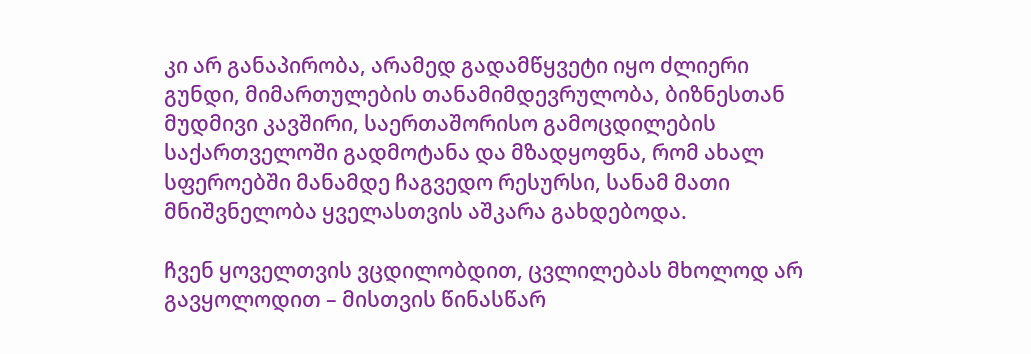კი არ განაპირობა, არამედ გადამწყვეტი იყო ძლიერი გუნდი, მიმართულების თანამიმდევრულობა, ბიზნესთან მუდმივი კავშირი, საერთაშორისო გამოცდილების საქართველოში გადმოტანა და მზადყოფნა, რომ ახალ სფეროებში მანამდე ჩაგვედო რესურსი, სანამ მათი მნიშვნელობა ყველასთვის აშკარა გახდებოდა.

ჩვენ ყოველთვის ვცდილობდით, ცვლილებას მხოლოდ არ გავყოლოდით – მისთვის წინასწარ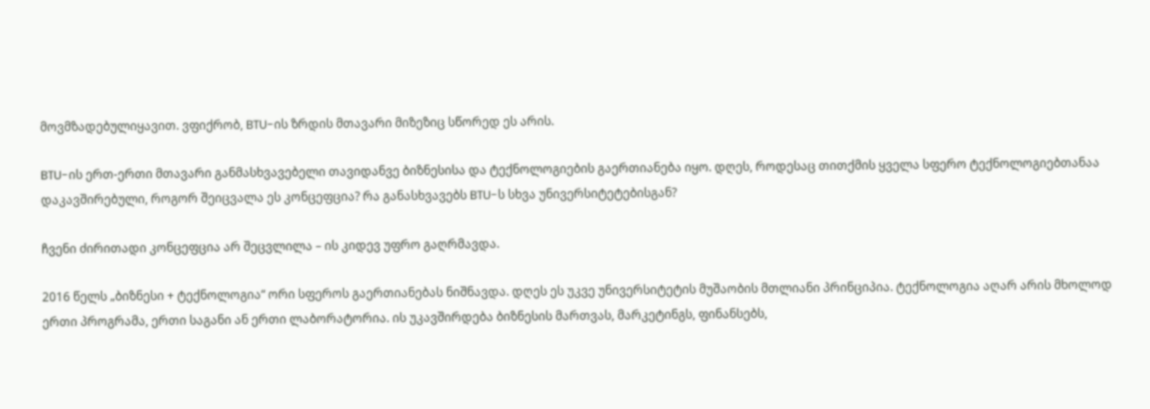მოვმზადებულიყავით. ვფიქრობ, BTU-ის ზრდის მთავარი მიზეზიც სწორედ ეს არის.

BTU-ის ერთ-ერთი მთავარი განმასხვავებელი თავიდანვე ბიზნესისა და ტექნოლოგიების გაერთიანება იყო. დღეს, როდესაც თითქმის ყველა სფერო ტექნოლოგიებთანაა დაკავშირებული, როგორ შეიცვალა ეს კონცეფცია? რა განასხვავებს BTU-ს სხვა უნივერსიტეტებისგან?

ჩვენი ძირითადი კონცეფცია არ შეცვლილა – ის კიდევ უფრო გაღრმავდა.

2016 წელს „ბიზნესი + ტექნოლოგია“ ორი სფეროს გაერთიანებას ნიშნავდა. დღეს ეს უკვე უნივერსიტეტის მუშაობის მთლიანი პრინციპია. ტექნოლოგია აღარ არის მხოლოდ ერთი პროგრამა, ერთი საგანი ან ერთი ლაბორატორია. ის უკავშირდება ბიზნესის მართვას, მარკეტინგს, ფინანსებს,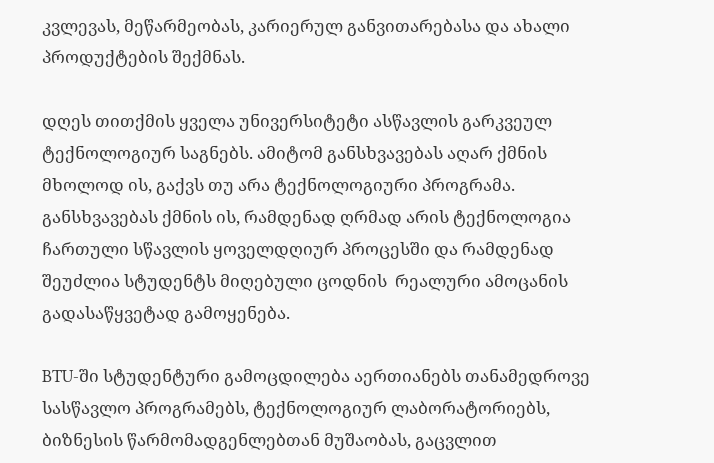კვლევას, მეწარმეობას, კარიერულ განვითარებასა და ახალი პროდუქტების შექმნას.

დღეს თითქმის ყველა უნივერსიტეტი ასწავლის გარკვეულ ტექნოლოგიურ საგნებს. ამიტომ განსხვავებას აღარ ქმნის მხოლოდ ის, გაქვს თუ არა ტექნოლოგიური პროგრამა. განსხვავებას ქმნის ის, რამდენად ღრმად არის ტექნოლოგია ჩართული სწავლის ყოველდღიურ პროცესში და რამდენად შეუძლია სტუდენტს მიღებული ცოდნის  რეალური ამოცანის გადასაწყვეტად გამოყენება.

BTU-ში სტუდენტური გამოცდილება აერთიანებს თანამედროვე სასწავლო პროგრამებს, ტექნოლოგიურ ლაბორატორიებს, ბიზნესის წარმომადგენლებთან მუშაობას, გაცვლით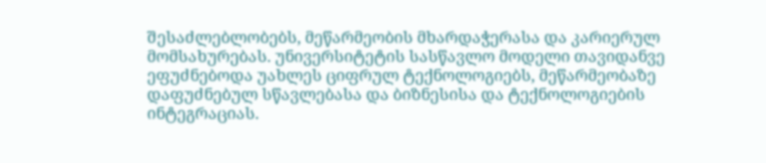შესაძლებლობებს, მეწარმეობის მხარდაჭერასა და კარიერულ მომსახურებას. უნივერსიტეტის სასწავლო მოდელი თავიდანვე ეფუძნებოდა უახლეს ციფრულ ტექნოლოგიებს, მეწარმეობაზე დაფუძნებულ სწავლებასა და ბიზნესისა და ტექნოლოგიების ინტეგრაციას.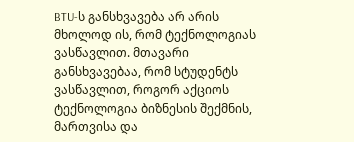BTU-ს განსხვავება არ არის მხოლოდ ის, რომ ტექნოლოგიას ვასწავლით. მთავარი განსხვავებაა, რომ სტუდენტს ვასწავლით, როგორ აქციოს ტექნოლოგია ბიზნესის შექმნის, მართვისა და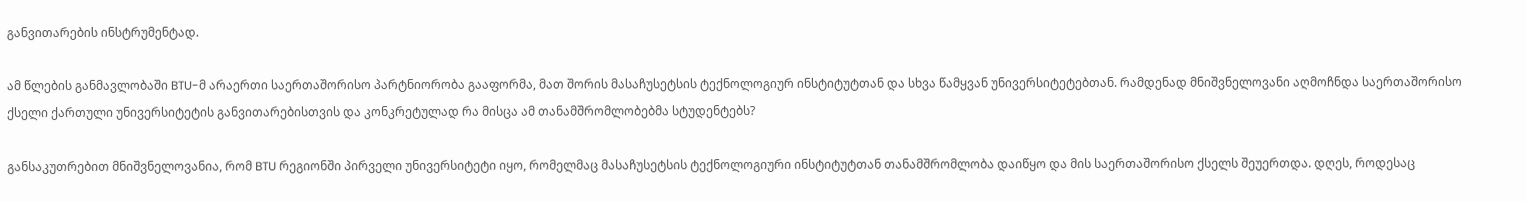განვითარების ინსტრუმენტად.

ამ წლების განმავლობაში BTU-მ არაერთი საერთაშორისო პარტნიორობა გააფორმა, მათ შორის მასაჩუსეტსის ტექნოლოგიურ ინსტიტუტთან და სხვა წამყვან უნივერსიტეტებთან. რამდენად მნიშვნელოვანი აღმოჩნდა საერთაშორისო ქსელი ქართული უნივერსიტეტის განვითარებისთვის და კონკრეტულად რა მისცა ამ თანამშრომლობებმა სტუდენტებს?

განსაკუთრებით მნიშვნელოვანია, რომ BTU რეგიონში პირველი უნივერსიტეტი იყო, რომელმაც მასაჩუსეტსის ტექნოლოგიური ინსტიტუტთან თანამშრომლობა დაიწყო და მის საერთაშორისო ქსელს შეუერთდა. დღეს, როდესაც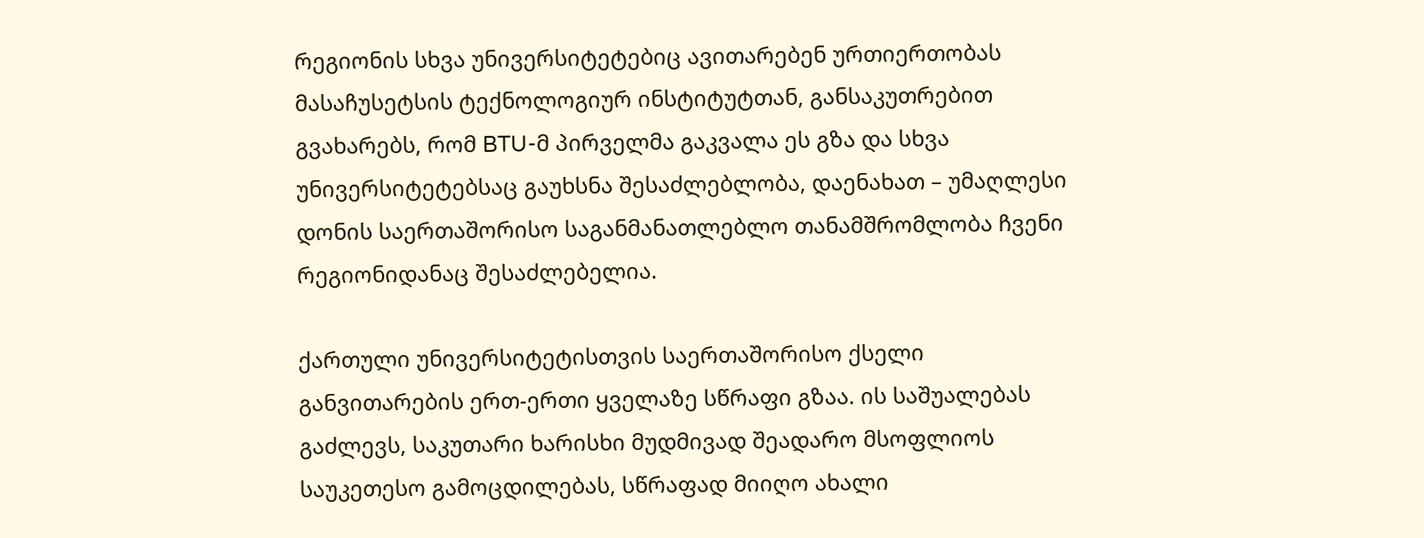რეგიონის სხვა უნივერსიტეტებიც ავითარებენ ურთიერთობას მასაჩუსეტსის ტექნოლოგიურ ინსტიტუტთან, განსაკუთრებით გვახარებს, რომ BTU-მ პირველმა გაკვალა ეს გზა და სხვა უნივერსიტეტებსაც გაუხსნა შესაძლებლობა, დაენახათ – უმაღლესი დონის საერთაშორისო საგანმანათლებლო თანამშრომლობა ჩვენი რეგიონიდანაც შესაძლებელია.

ქართული უნივერსიტეტისთვის საერთაშორისო ქსელი განვითარების ერთ-ერთი ყველაზე სწრაფი გზაა. ის საშუალებას გაძლევს, საკუთარი ხარისხი მუდმივად შეადარო მსოფლიოს საუკეთესო გამოცდილებას, სწრაფად მიიღო ახალი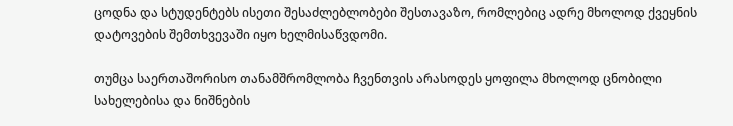ცოდნა და სტუდენტებს ისეთი შესაძლებლობები შესთავაზო, რომლებიც ადრე მხოლოდ ქვეყნის დატოვების შემთხვევაში იყო ხელმისაწვდომი.

თუმცა საერთაშორისო თანამშრომლობა ჩვენთვის არასოდეს ყოფილა მხოლოდ ცნობილი სახელებისა და ნიშნების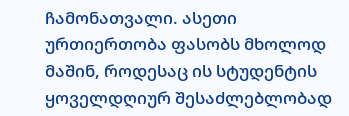ჩამონათვალი. ასეთი ურთიერთობა ფასობს მხოლოდ მაშინ, როდესაც ის სტუდენტის ყოველდღიურ შესაძლებლობად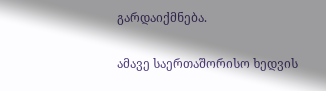გარდაიქმნება.

ამავე საერთაშორისო ხედვის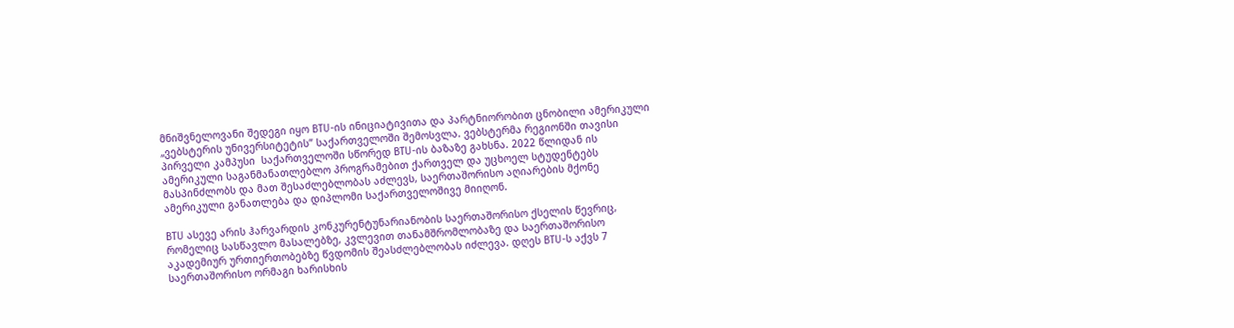მნიშვნელოვანი შედეგი იყო BTU-ის ინიციატივითა და პარტნიორობით ცნობილი ამერიკული „ვებსტერის უნივერსიტეტის” საქართველოში შემოსვლა. ვებსტერმა რეგიონში თავისი პირველი კამპუსი  საქართველოში სწორედ BTU-ის ბაზაზე გახსნა. 2022 წლიდან ის ამერიკული საგანმანათლებლო პროგრამებით ქართველ და უცხოელ სტუდენტებს მასპინძლობს და მათ შესაძლებლობას აძლევს, საერთაშორისო აღიარების მქონე ამერიკული განათლება და დიპლომი საქართველოშივე მიიღონ.

BTU ასევე არის ჰარვარდის კონკურენტუნარიანობის საერთაშორისო ქსელის წევრიც, რომელიც სასწავლო მასალებზე, კვლევით თანამშრომლობაზე და საერთაშორისო აკადემიურ ურთიერთობებზე წვდომის შეასძლებლობას იძლევა. დღეს BTU-ს აქვს 7 საერთაშორისო ორმაგი ხარისხის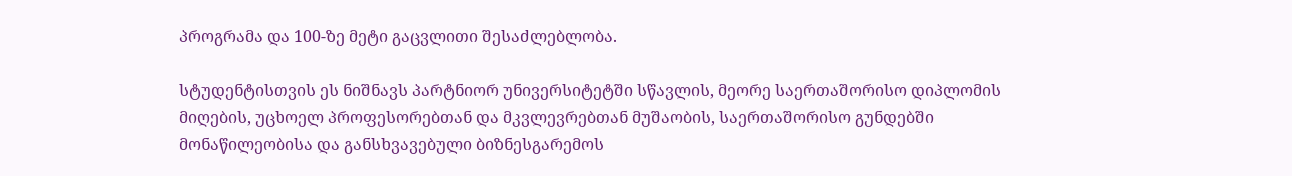პროგრამა და 100-ზე მეტი გაცვლითი შესაძლებლობა.

სტუდენტისთვის ეს ნიშნავს პარტნიორ უნივერსიტეტში სწავლის, მეორე საერთაშორისო დიპლომის მიღების, უცხოელ პროფესორებთან და მკვლევრებთან მუშაობის, საერთაშორისო გუნდებში მონაწილეობისა და განსხვავებული ბიზნესგარემოს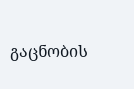გაცნობის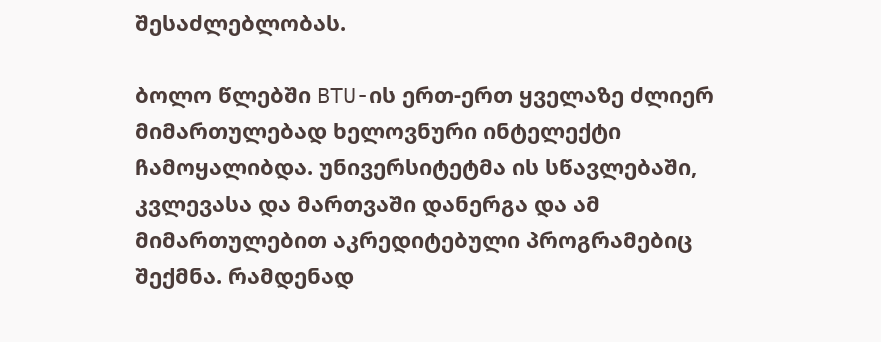შესაძლებლობას.

ბოლო წლებში BTU-ის ერთ-ერთ ყველაზე ძლიერ მიმართულებად ხელოვნური ინტელექტი ჩამოყალიბდა. უნივერსიტეტმა ის სწავლებაში, კვლევასა და მართვაში დანერგა და ამ მიმართულებით აკრედიტებული პროგრამებიც შექმნა. რამდენად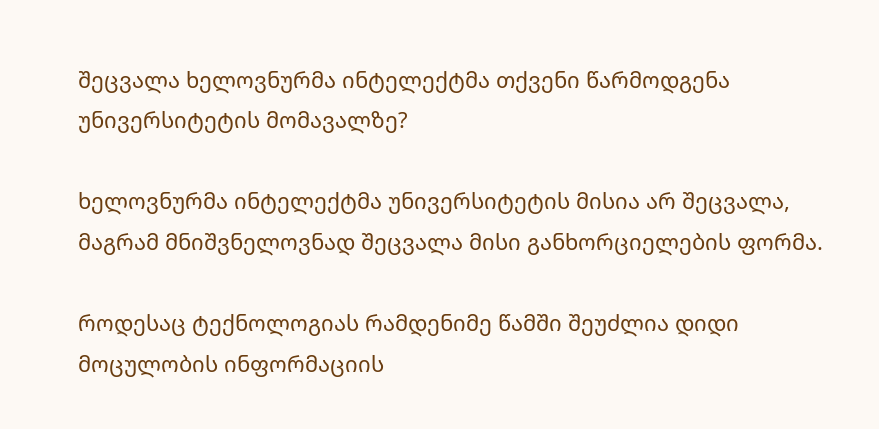შეცვალა ხელოვნურმა ინტელექტმა თქვენი წარმოდგენა უნივერსიტეტის მომავალზე?

ხელოვნურმა ინტელექტმა უნივერსიტეტის მისია არ შეცვალა, მაგრამ მნიშვნელოვნად შეცვალა მისი განხორციელების ფორმა.

როდესაც ტექნოლოგიას რამდენიმე წამში შეუძლია დიდი მოცულობის ინფორმაციის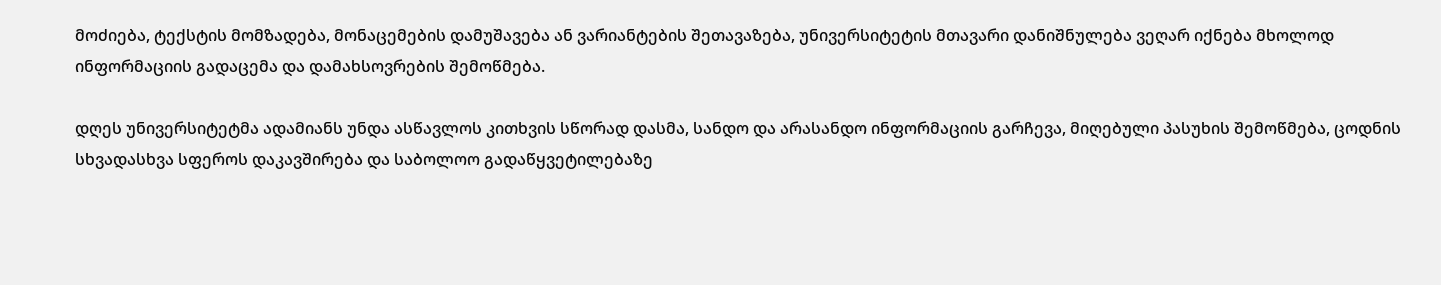მოძიება, ტექსტის მომზადება, მონაცემების დამუშავება ან ვარიანტების შეთავაზება, უნივერსიტეტის მთავარი დანიშნულება ვეღარ იქნება მხოლოდ ინფორმაციის გადაცემა და დამახსოვრების შემოწმება.

დღეს უნივერსიტეტმა ადამიანს უნდა ასწავლოს კითხვის სწორად დასმა, სანდო და არასანდო ინფორმაციის გარჩევა, მიღებული პასუხის შემოწმება, ცოდნის სხვადასხვა სფეროს დაკავშირება და საბოლოო გადაწყვეტილებაზე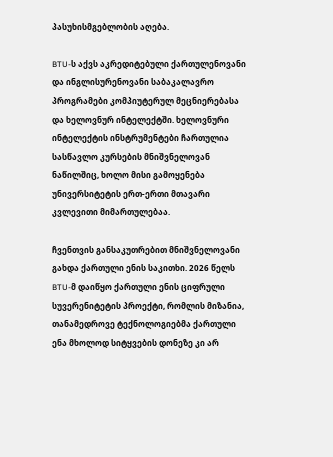პასუხისმგებლობის აღება.

BTU-ს აქვს აკრედიტებული ქართულენოვანი და ინგლისურენოვანი საბაკალავრო პროგრამები კომპიუტერულ მეცნიერებასა და ხელოვნურ ინტელექტში. ხელოვნური ინტელექტის ინსტრუმენტები ჩართულია სასწავლო კურსების მნიშვნელოვან ნაწილშიც, ხოლო მისი გამოყენება უნივერსიტეტის ერთ-ერთი მთავარი კვლევითი მიმართულებაა.

ჩვენთვის განსაკუთრებით მნიშვნელოვანი გახდა ქართული ენის საკითხი. 2026 წელს BTU-მ დაიწყო ქართული ენის ციფრული სუვერენიტეტის პროექტი, რომლის მიზანია, თანამედროვე ტექნოლოგიებმა ქართული ენა მხოლოდ სიტყვების დონეზე კი არ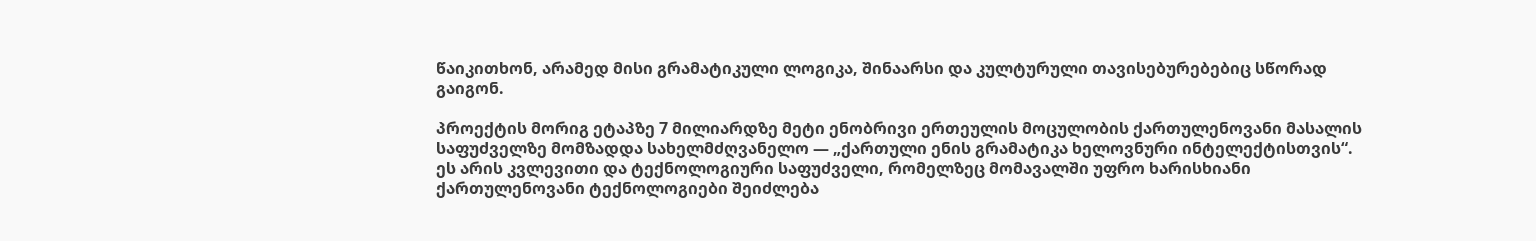წაიკითხონ, არამედ მისი გრამატიკული ლოგიკა, შინაარსი და კულტურული თავისებურებებიც სწორად გაიგონ.

პროექტის მორიგ ეტაპზე 7 მილიარდზე მეტი ენობრივი ერთეულის მოცულობის ქართულენოვანი მასალის საფუძველზე მომზადდა სახელმძღვანელო — „ქართული ენის გრამატიკა ხელოვნური ინტელექტისთვის“. ეს არის კვლევითი და ტექნოლოგიური საფუძველი, რომელზეც მომავალში უფრო ხარისხიანი ქართულენოვანი ტექნოლოგიები შეიძლება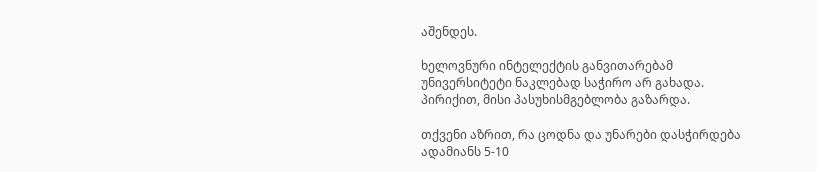აშენდეს.

ხელოვნური ინტელექტის განვითარებამ უნივერსიტეტი ნაკლებად საჭირო არ გახადა. პირიქით, მისი პასუხისმგებლობა გაზარდა.

თქვენი აზრით, რა ცოდნა და უნარები დასჭირდება ადამიანს 5-10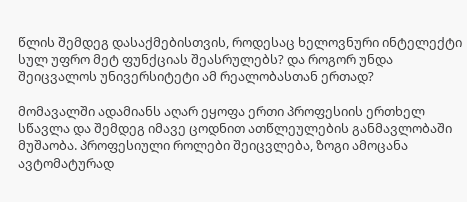წლის შემდეგ დასაქმებისთვის, როდესაც ხელოვნური ინტელექტი სულ უფრო მეტ ფუნქციას შეასრულებს? და როგორ უნდა შეიცვალოს უნივერსიტეტი ამ რეალობასთან ერთად?

მომავალში ადამიანს აღარ ეყოფა ერთი პროფესიის ერთხელ სწავლა და შემდეგ იმავე ცოდნით ათწლეულების განმავლობაში მუშაობა. პროფესიული როლები შეიცვლება, ზოგი ამოცანა ავტომატურად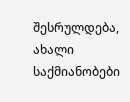შესრულდება, ახალი საქმიანობები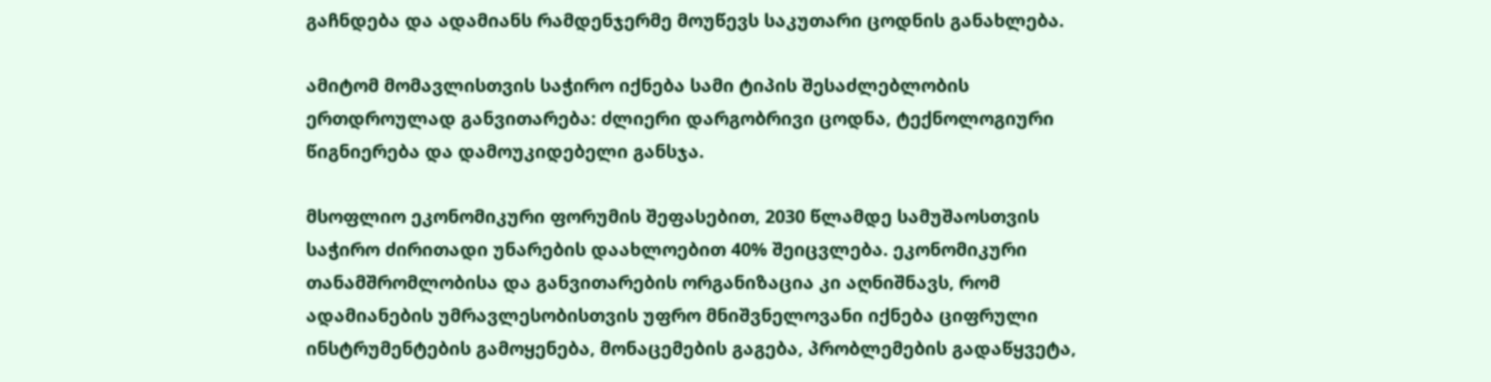გაჩნდება და ადამიანს რამდენჯერმე მოუწევს საკუთარი ცოდნის განახლება.

ამიტომ მომავლისთვის საჭირო იქნება სამი ტიპის შესაძლებლობის ერთდროულად განვითარება: ძლიერი დარგობრივი ცოდნა, ტექნოლოგიური წიგნიერება და დამოუკიდებელი განსჯა.

მსოფლიო ეკონომიკური ფორუმის შეფასებით, 2030 წლამდე სამუშაოსთვის საჭირო ძირითადი უნარების დაახლოებით 40% შეიცვლება. ეკონომიკური თანამშრომლობისა და განვითარების ორგანიზაცია კი აღნიშნავს, რომ ადამიანების უმრავლესობისთვის უფრო მნიშვნელოვანი იქნება ციფრული ინსტრუმენტების გამოყენება, მონაცემების გაგება, პრობლემების გადაწყვეტა,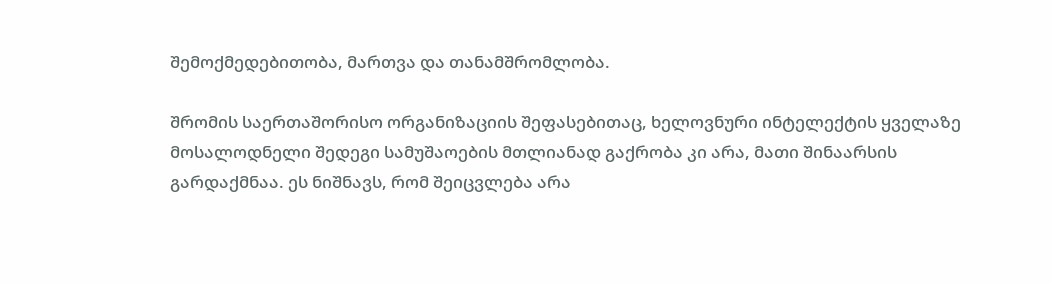შემოქმედებითობა, მართვა და თანამშრომლობა.

შრომის საერთაშორისო ორგანიზაციის შეფასებითაც, ხელოვნური ინტელექტის ყველაზე მოსალოდნელი შედეგი სამუშაოების მთლიანად გაქრობა კი არა, მათი შინაარსის გარდაქმნაა. ეს ნიშნავს, რომ შეიცვლება არა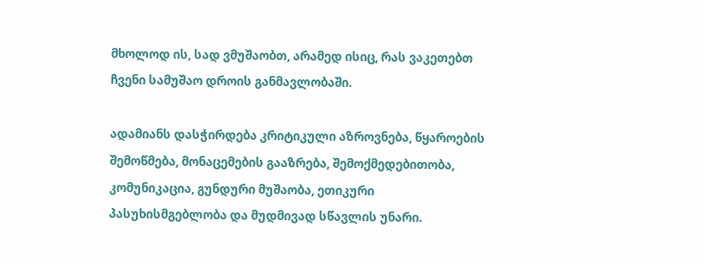მხოლოდ ის, სად ვმუშაობთ, არამედ ისიც, რას ვაკეთებთ ჩვენი სამუშაო დროის განმავლობაში.

ადამიანს დასჭირდება კრიტიკული აზროვნება, წყაროების შემოწმება, მონაცემების გააზრება, შემოქმედებითობა, კომუნიკაცია, გუნდური მუშაობა, ეთიკური პასუხისმგებლობა და მუდმივად სწავლის უნარი.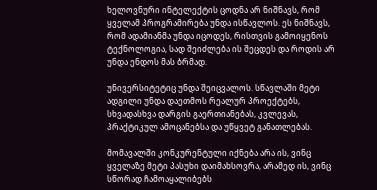ხელოვნური ინტელექტის ცოდნა არ ნიშნავს, რომ ყველამ პროგრამირება უნდა ისწავლოს. ეს ნიშნავს, რომ ადამიანმა უნდა იცოდეს, რისთვის გამოიყენოს ტექნოლოგია, სად შეიძლება ის შეცდეს და როდის არ უნდა ენდოს მას ბრმად.

უნივერსიტეტიც უნდა შეიცვალოს. სწავლაში მეტი ადგილი უნდა დაეთმოს რეალურ პროექტებს, სხვადასხვა დარგის გაერთიანებას, კვლევას, პრაქტიკულ ამოცანებსა და უწყვეტ განათლებას.

მომავალში კონკურენტული იქნება არა ის, ვინც ყველაზე მეტი პასუხი დაიმახსოვრა, არამედ ის, ვინც სწორად ჩამოაყალიბებს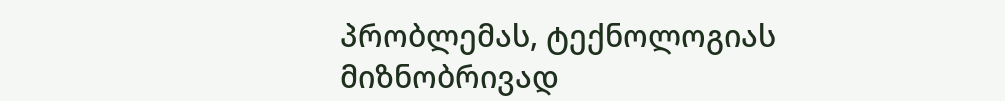პრობლემას, ტექნოლოგიას მიზნობრივად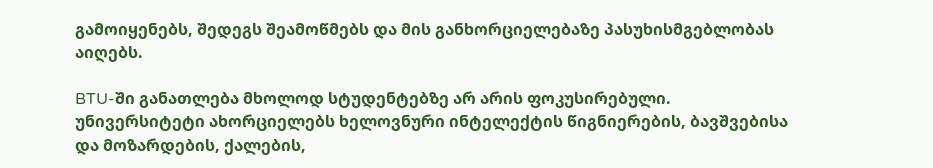გამოიყენებს, შედეგს შეამოწმებს და მის განხორციელებაზე პასუხისმგებლობას აიღებს.

BTU-ში განათლება მხოლოდ სტუდენტებზე არ არის ფოკუსირებული. უნივერსიტეტი ახორციელებს ხელოვნური ინტელექტის წიგნიერების, ბავშვებისა და მოზარდების, ქალების,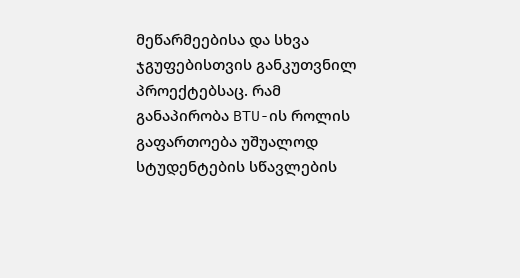მეწარმეებისა და სხვა ჯგუფებისთვის განკუთვნილ პროექტებსაც. რამ განაპირობა BTU-ის როლის გაფართოება უშუალოდ სტუდენტების სწავლების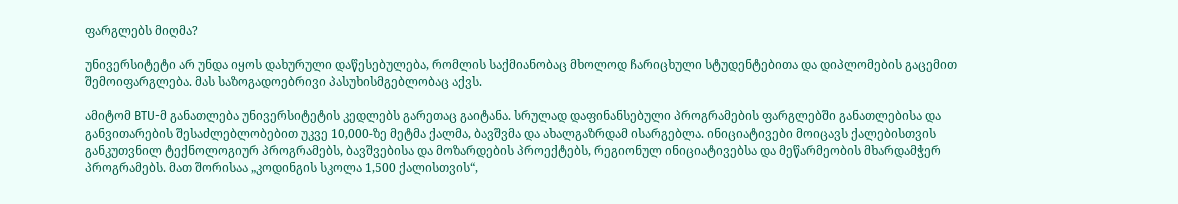ფარგლებს მიღმა?

უნივერსიტეტი არ უნდა იყოს დახურული დაწესებულება, რომლის საქმიანობაც მხოლოდ ჩარიცხული სტუდენტებითა და დიპლომების გაცემით შემოიფარგლება. მას საზოგადოებრივი პასუხისმგებლობაც აქვს.

ამიტომ BTU-მ განათლება უნივერსიტეტის კედლებს გარეთაც გაიტანა. სრულად დაფინანსებული პროგრამების ფარგლებში განათლებისა და განვითარების შესაძლებლობებით უკვე 10,000-ზე მეტმა ქალმა, ბავშვმა და ახალგაზრდამ ისარგებლა. ინიციატივები მოიცავს ქალებისთვის განკუთვნილ ტექნოლოგიურ პროგრამებს, ბავშვებისა და მოზარდების პროექტებს, რეგიონულ ინიციატივებსა და მეწარმეობის მხარდამჭერ პროგრამებს. მათ შორისაა „კოდინგის სკოლა 1,500 ქალისთვის“,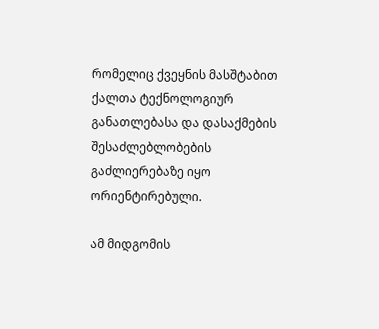რომელიც ქვეყნის მასშტაბით ქალთა ტექნოლოგიურ განათლებასა და დასაქმების შესაძლებლობების გაძლიერებაზე იყო ორიენტირებული.

ამ მიდგომის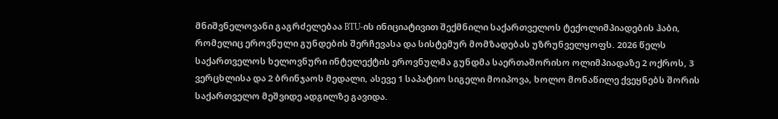მნიშვნელოვანი გაგრძელებაა BTU-ის ინიციატივით შექმნილი საქართველოს ტექოლიმპიადების ჰაბი, რომელიც ეროვნული გუნდების შერჩევასა და სისტემურ მომზადებას უზრუნველყოფს. 2026 წელს საქართველოს ხელოვნური ინტელექტის ეროვნულმა გუნდმა საერთაშორისო ოლიმპიადაზე 2 ოქროს, 3 ვერცხლისა და 2 ბრინჯაოს მედალი, ასევე 1 საპატიო სიგელი მოიპოვა, ხოლო მონაწილე ქვეყნებს შორის საქართველო მეშვიდე ადგილზე გავიდა.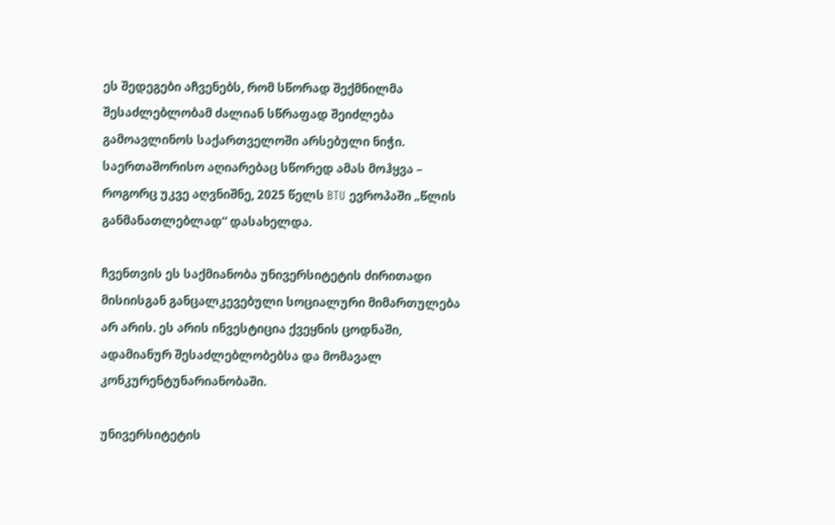ეს შედეგები აჩვენებს, რომ სწორად შექმნილმა შესაძლებლობამ ძალიან სწრაფად შეიძლება გამოავლინოს საქართველოში არსებული ნიჭი. საერთაშორისო აღიარებაც სწორედ ამას მოჰყვა – როგორც უკვე აღვნიშნე, 2025 წელს BTU ევროპაში „წლის განმანათლებლად“ დასახელდა.

ჩვენთვის ეს საქმიანობა უნივერსიტეტის ძირითადი მისიისგან განცალკევებული სოციალური მიმართულება არ არის. ეს არის ინვესტიცია ქვეყნის ცოდნაში, ადამიანურ შესაძლებლობებსა და მომავალ კონკურენტუნარიანობაში.

უნივერსიტეტის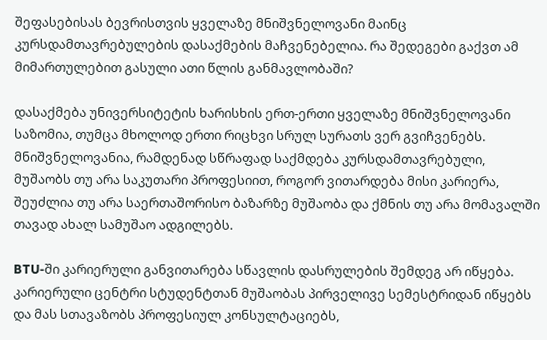შეფასებისას ბევრისთვის ყველაზე მნიშვნელოვანი მაინც კურსდამთავრებულების დასაქმების მაჩვენებელია. რა შედეგები გაქვთ ამ მიმართულებით გასული ათი წლის განმავლობაში?

დასაქმება უნივერსიტეტის ხარისხის ერთ-ერთი ყველაზე მნიშვნელოვანი საზომია, თუმცა მხოლოდ ერთი რიცხვი სრულ სურათს ვერ გვიჩვენებს. მნიშვნელოვანია, რამდენად სწრაფად საქმდება კურსდამთავრებული, მუშაობს თუ არა საკუთარი პროფესიით, როგორ ვითარდება მისი კარიერა, შეუძლია თუ არა საერთაშორისო ბაზარზე მუშაობა და ქმნის თუ არა მომავალში თავად ახალ სამუშაო ადგილებს.

BTU-ში კარიერული განვითარება სწავლის დასრულების შემდეგ არ იწყება. კარიერული ცენტრი სტუდენტთან მუშაობას პირველივე სემესტრიდან იწყებს და მას სთავაზობს პროფესიულ კონსულტაციებს,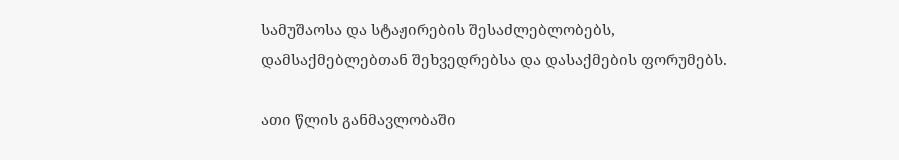სამუშაოსა და სტაჟირების შესაძლებლობებს, დამსაქმებლებთან შეხვედრებსა და დასაქმების ფორუმებს.

ათი წლის განმავლობაში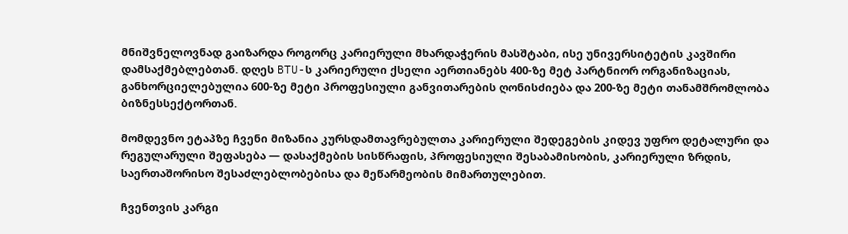მნიშვნელოვნად გაიზარდა როგორც კარიერული მხარდაჭერის მასშტაბი, ისე უნივერსიტეტის კავშირი დამსაქმებლებთან. დღეს BTU-ს კარიერული ქსელი აერთიანებს 400-ზე მეტ პარტნიორ ორგანიზაციას, განხორციელებულია 600-ზე მეტი პროფესიული განვითარების ღონისძიება და 200-ზე მეტი თანამშრომლობა ბიზნესსექტორთან.

მომდევნო ეტაპზე ჩვენი მიზანია კურსდამთავრებულთა კარიერული შედეგების კიდევ უფრო დეტალური და რეგულარული შეფასება — დასაქმების სისწრაფის, პროფესიული შესაბამისობის, კარიერული ზრდის, საერთაშორისო შესაძლებლობებისა და მეწარმეობის მიმართულებით.

ჩვენთვის კარგი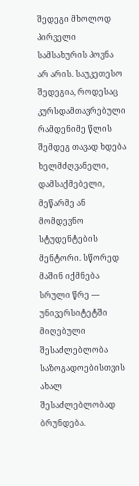შედეგი მხოლოდ პირველი სამსახურის პოვნა არ არის. საუკეთესო შედეგია, როდესაც კურსდამთავრებული რამდენიმე წლის შემდეგ თავად ხდება ხელმძღვანელი, დამსაქმებელი, მეწარმე ან მომდევნო სტუდენტების მენტორი. სწორედ მაშინ იქმნება სრული წრე — უნივერსიტეტში მიღებული შესაძლებლობა საზოგადოებისთვის ახალ შესაძლებლობად ბრუნდება.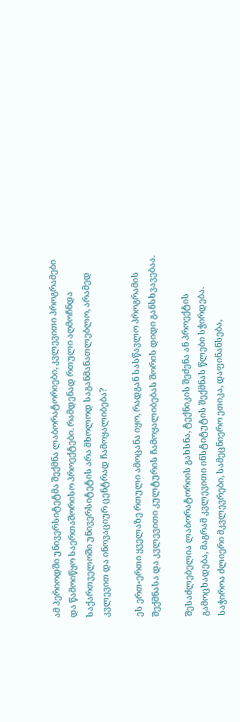ამ პერიოდში უნივერსიტეტმა შექმნა ლაბორატორიები, კვლევითი პროგრამები და წამოიწყო საერთაშორისო პროექტები. რამდენად რთული აღმოჩნდა საქართველოში უნივერსიტეტის არა მხოლოდ საგანმანათლებლო, არამედ კვლევით და ინოვაციურ ცენტრად ჩამოყალიბება?

ეს ერთ-ერთი ყველაზე რთული ამოცანა იყო, რადგან სასწავლო პროგრამის შექმნასა და კვლევითი კულტურის ჩამოყალიბებას შორის დიდი განსხვავებაა.

შესაძლებელია ლაბორატორიის გახსნა, ტექნიკის შეძენა ან პროექტის გამოცხადება, მაგრამ კვლევითი ინსტიტუტის შექმნას წლები სჭირდება. საჭიროა ძლიერი მკვლევრები, სამეცნიერო ეთიკა, დაფინანსება,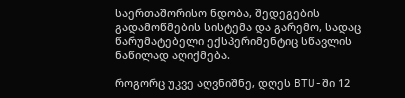საერთაშორისო ნდობა, შედეგების გადამოწმების სისტემა და გარემო, სადაც წარუმატებელი ექსპერიმენტიც სწავლის ნაწილად აღიქმება.

როგორც უკვე აღვნიშნე, დღეს BTU-ში 12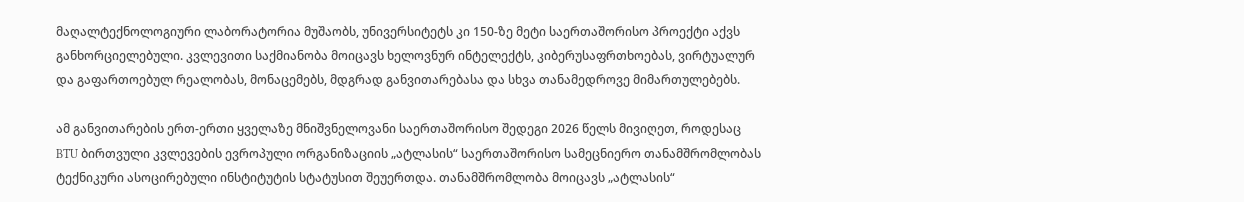მაღალტექნოლოგიური ლაბორატორია მუშაობს, უნივერსიტეტს კი 150-ზე მეტი საერთაშორისო პროექტი აქვს განხორციელებული. კვლევითი საქმიანობა მოიცავს ხელოვნურ ინტელექტს, კიბერუსაფრთხოებას, ვირტუალურ და გაფართოებულ რეალობას, მონაცემებს, მდგრად განვითარებასა და სხვა თანამედროვე მიმართულებებს.

ამ განვითარების ერთ-ერთი ყველაზე მნიშვნელოვანი საერთაშორისო შედეგი 2026 წელს მივიღეთ, როდესაც BTU ბირთვული კვლევების ევროპული ორგანიზაციის „ატლასის“ საერთაშორისო სამეცნიერო თანამშრომლობას ტექნიკური ასოცირებული ინსტიტუტის სტატუსით შეუერთდა. თანამშრომლობა მოიცავს „ატლასის“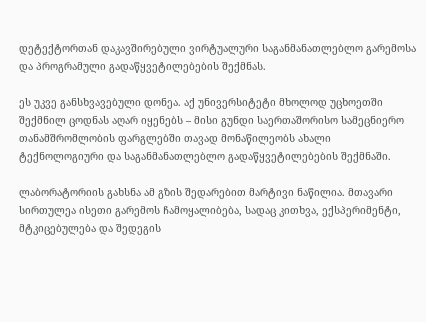დეტექტორთან დაკავშირებული ვირტუალური საგანმანათლებლო გარემოსა და პროგრამული გადაწყვეტილებების შექმნას.

ეს უკვე განსხვავებული დონეა. აქ უნივერსიტეტი მხოლოდ უცხოეთში შექმნილ ცოდნას აღარ იყენებს – მისი გუნდი საერთაშორისო სამეცნიერო თანამშრომლობის ფარგლებში თავად მონაწილეობს ახალი ტექნოლოგიური და საგანმანათლებლო გადაწყვეტილებების შექმნაში.

ლაბორატორიის გახსნა ამ გზის შედარებით მარტივი ნაწილია. მთავარი სირთულეა ისეთი გარემოს ჩამოყალიბება, სადაც კითხვა, ექსპერიმენტი, მტკიცებულება და შედეგის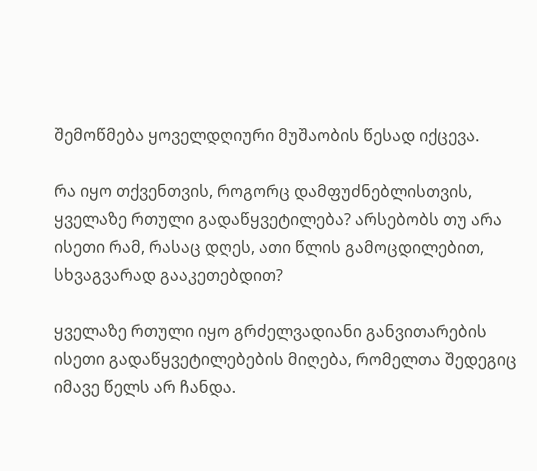შემოწმება ყოველდღიური მუშაობის წესად იქცევა.

რა იყო თქვენთვის, როგორც დამფუძნებლისთვის, ყველაზე რთული გადაწყვეტილება? არსებობს თუ არა ისეთი რამ, რასაც დღეს, ათი წლის გამოცდილებით, სხვაგვარად გააკეთებდით?

ყველაზე რთული იყო გრძელვადიანი განვითარების ისეთი გადაწყვეტილებების მიღება, რომელთა შედეგიც იმავე წელს არ ჩანდა.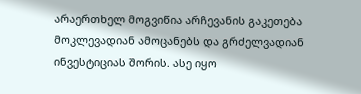არაერთხელ მოგვიწია არჩევანის გაკეთება მოკლევადიან ამოცანებს და გრძელვადიან ინვესტიციას შორის. ასე იყო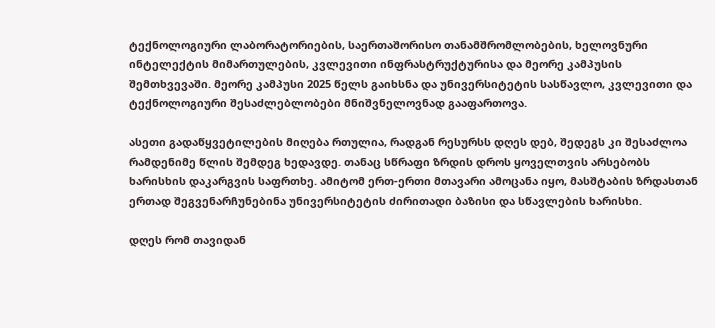ტექნოლოგიური ლაბორატორიების, საერთაშორისო თანამშრომლობების, ხელოვნური ინტელექტის მიმართულების, კვლევითი ინფრასტრუქტურისა და მეორე კამპუსის შემთხვევაში. მეორე კამპუსი 2025 წელს გაიხსნა და უნივერსიტეტის სასწავლო, კვლევითი და ტექნოლოგიური შესაძლებლობები მნიშვნელოვნად გააფართოვა.

ასეთი გადაწყვეტილების მიღება რთულია, რადგან რესურსს დღეს დებ, შედეგს კი შესაძლოა რამდენიმე წლის შემდეგ ხედავდე. თანაც სწრაფი ზრდის დროს ყოველთვის არსებობს ხარისხის დაკარგვის საფრთხე. ამიტომ ერთ-ერთი მთავარი ამოცანა იყო, მასშტაბის ზრდასთან ერთად შეგვენარჩუნებინა უნივერსიტეტის ძირითადი ბაზისი და სწავლების ხარისხი.

დღეს რომ თავიდან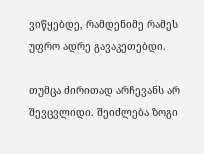ვიწყებდე, რამდენიმე რამეს უფრო ადრე გავაკეთებდი.

თუმცა ძირითად არჩევანს არ შევცვლიდი. შეიძლება ზოგი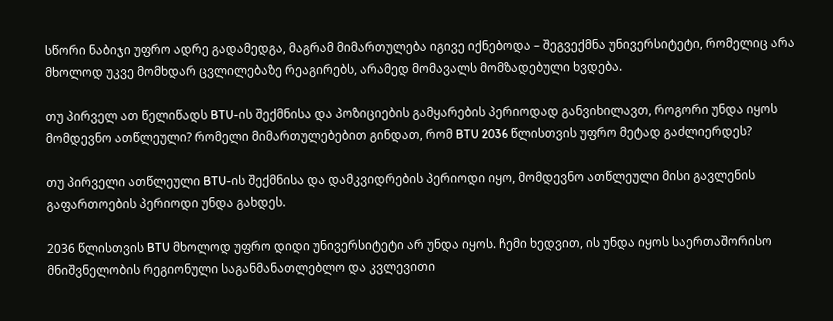სწორი ნაბიჯი უფრო ადრე გადამედგა, მაგრამ მიმართულება იგივე იქნებოდა – შეგვექმნა უნივერსიტეტი, რომელიც არა მხოლოდ უკვე მომხდარ ცვლილებაზე რეაგირებს, არამედ მომავალს მომზადებული ხვდება.

თუ პირველ ათ წელიწადს BTU-ის შექმნისა და პოზიციების გამყარების პერიოდად განვიხილავთ, როგორი უნდა იყოს მომდევნო ათწლეული? რომელი მიმართულებებით გინდათ, რომ BTU 2036 წლისთვის უფრო მეტად გაძლიერდეს?

თუ პირველი ათწლეული BTU-ის შექმნისა და დამკვიდრების პერიოდი იყო, მომდევნო ათწლეული მისი გავლენის გაფართოების პერიოდი უნდა გახდეს.

2036 წლისთვის BTU მხოლოდ უფრო დიდი უნივერსიტეტი არ უნდა იყოს. ჩემი ხედვით, ის უნდა იყოს საერთაშორისო მნიშვნელობის რეგიონული საგანმანათლებლო და კვლევითი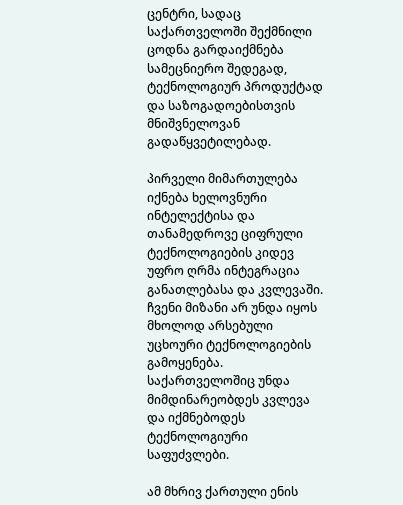ცენტრი, სადაც საქართველოში შექმნილი ცოდნა გარდაიქმნება სამეცნიერო შედეგად, ტექნოლოგიურ პროდუქტად და საზოგადოებისთვის მნიშვნელოვან გადაწყვეტილებად.

პირველი მიმართულება იქნება ხელოვნური ინტელექტისა და თანამედროვე ციფრული ტექნოლოგიების კიდევ უფრო ღრმა ინტეგრაცია განათლებასა და კვლევაში. ჩვენი მიზანი არ უნდა იყოს მხოლოდ არსებული უცხოური ტექნოლოგიების გამოყენება. საქართველოშიც უნდა მიმდინარეობდეს კვლევა და იქმნებოდეს ტექნოლოგიური საფუძვლები.

ამ მხრივ ქართული ენის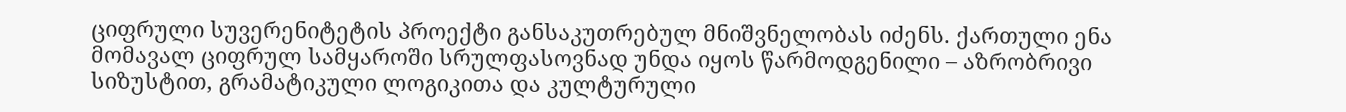ციფრული სუვერენიტეტის პროექტი განსაკუთრებულ მნიშვნელობას იძენს. ქართული ენა მომავალ ციფრულ სამყაროში სრულფასოვნად უნდა იყოს წარმოდგენილი – აზრობრივი სიზუსტით, გრამატიკული ლოგიკითა და კულტურული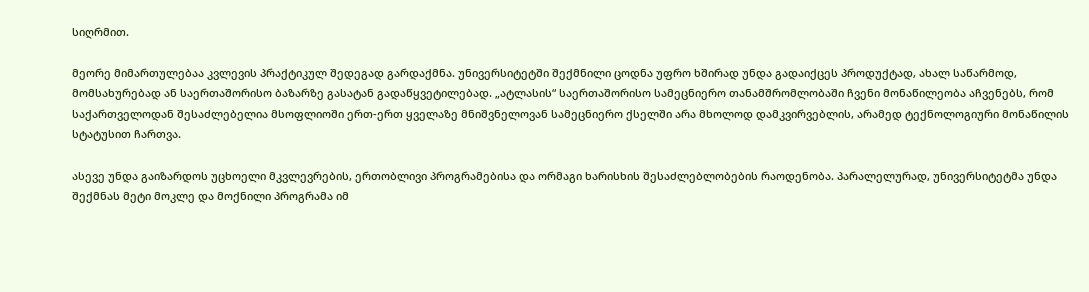სიღრმით.

მეორე მიმართულებაა კვლევის პრაქტიკულ შედეგად გარდაქმნა. უნივერსიტეტში შექმნილი ცოდნა უფრო ხშირად უნდა გადაიქცეს პროდუქტად, ახალ საწარმოდ, მომსახურებად ან საერთაშორისო ბაზარზე გასატან გადაწყვეტილებად. „ატლასის“ საერთაშორისო სამეცნიერო თანამშრომლობაში ჩვენი მონაწილეობა აჩვენებს, რომ საქართველოდან შესაძლებელია მსოფლიოში ერთ-ერთ ყველაზე მნიშვნელოვან სამეცნიერო ქსელში არა მხოლოდ დამკვირვებლის, არამედ ტექნოლოგიური მონაწილის  სტატუსით ჩართვა.

ასევე უნდა გაიზარდოს უცხოელი მკვლევრების, ერთობლივი პროგრამებისა და ორმაგი ხარისხის შესაძლებლობების რაოდენობა. პარალელურად, უნივერსიტეტმა უნდა შექმნას მეტი მოკლე და მოქნილი პროგრამა იმ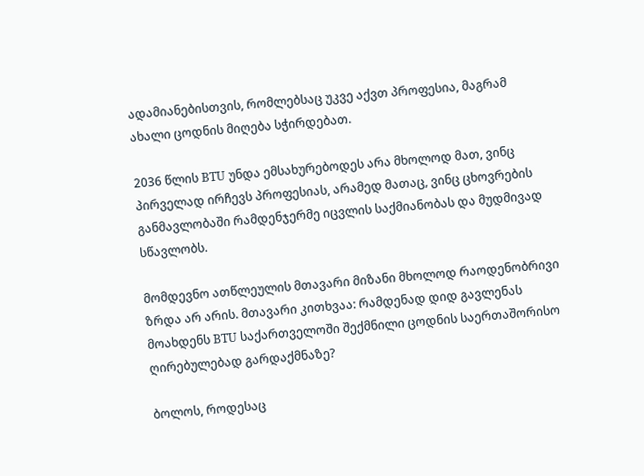ადამიანებისთვის, რომლებსაც უკვე აქვთ პროფესია, მაგრამ ახალი ცოდნის მიღება სჭირდებათ.

2036 წლის BTU უნდა ემსახურებოდეს არა მხოლოდ მათ, ვინც პირველად ირჩევს პროფესიას, არამედ მათაც, ვინც ცხოვრების განმავლობაში რამდენჯერმე იცვლის საქმიანობას და მუდმივად სწავლობს.

მომდევნო ათწლეულის მთავარი მიზანი მხოლოდ რაოდენობრივი ზრდა არ არის. მთავარი კითხვაა: რამდენად დიდ გავლენას მოახდენს BTU საქართველოში შექმნილი ცოდნის საერთაშორისო ღირებულებად გარდაქმნაზე?

ბოლოს, როდესაც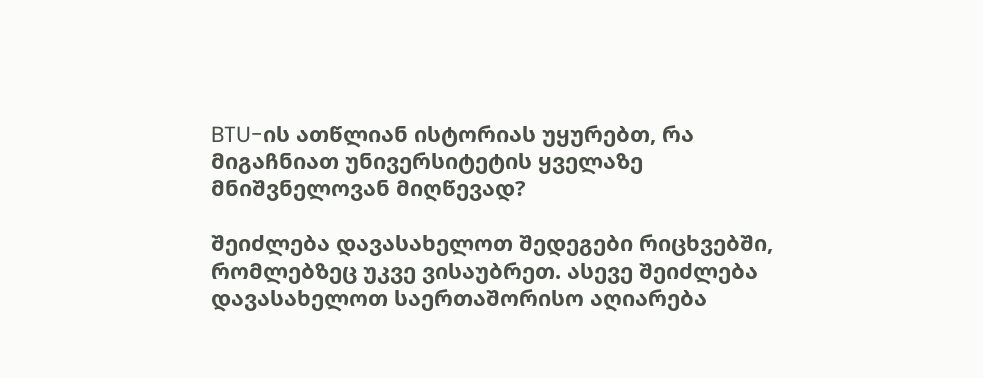BTU-ის ათწლიან ისტორიას უყურებთ, რა მიგაჩნიათ უნივერსიტეტის ყველაზე მნიშვნელოვან მიღწევად?

შეიძლება დავასახელოთ შედეგები რიცხვებში, რომლებზეც უკვე ვისაუბრეთ. ასევე შეიძლება დავასახელოთ საერთაშორისო აღიარება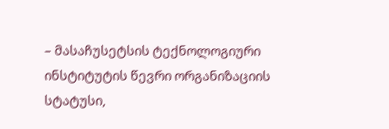– მასაჩუსეტსის ტექნოლოგიური ინსტიტუტის წევრი ორგანიზაციის სტატუსი,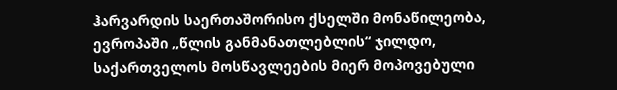ჰარვარდის საერთაშორისო ქსელში მონაწილეობა, ევროპაში „წლის განმანათლებლის“ ჯილდო, საქართველოს მოსწავლეების მიერ მოპოვებული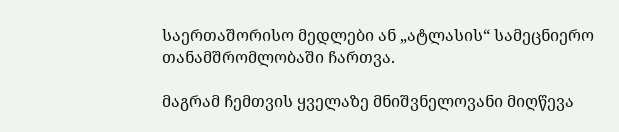საერთაშორისო მედლები ან „ატლასის“ სამეცნიერო თანამშრომლობაში ჩართვა.

მაგრამ ჩემთვის ყველაზე მნიშვნელოვანი მიღწევა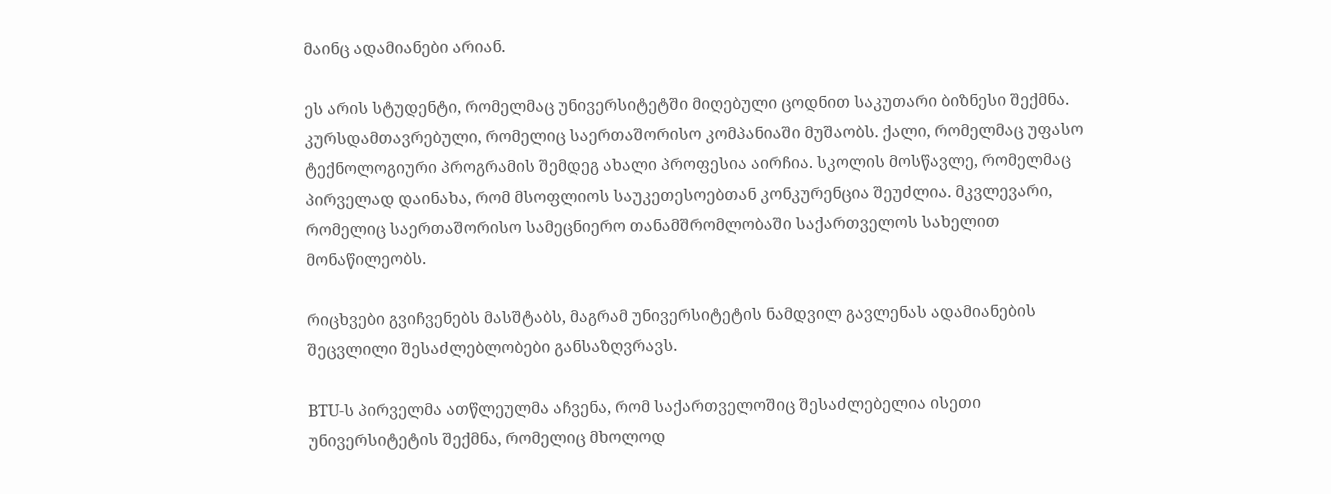მაინც ადამიანები არიან.

ეს არის სტუდენტი, რომელმაც უნივერსიტეტში მიღებული ცოდნით საკუთარი ბიზნესი შექმნა. კურსდამთავრებული, რომელიც საერთაშორისო კომპანიაში მუშაობს. ქალი, რომელმაც უფასო ტექნოლოგიური პროგრამის შემდეგ ახალი პროფესია აირჩია. სკოლის მოსწავლე, რომელმაც პირველად დაინახა, რომ მსოფლიოს საუკეთესოებთან კონკურენცია შეუძლია. მკვლევარი, რომელიც საერთაშორისო სამეცნიერო თანამშრომლობაში საქართველოს სახელით მონაწილეობს.

რიცხვები გვიჩვენებს მასშტაბს, მაგრამ უნივერსიტეტის ნამდვილ გავლენას ადამიანების შეცვლილი შესაძლებლობები განსაზღვრავს.

BTU-ს პირველმა ათწლეულმა აჩვენა, რომ საქართველოშიც შესაძლებელია ისეთი უნივერსიტეტის შექმნა, რომელიც მხოლოდ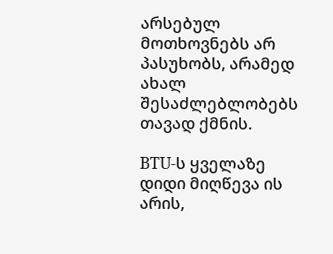არსებულ მოთხოვნებს არ პასუხობს, არამედ ახალ შესაძლებლობებს თავად ქმნის.

BTU-ს ყველაზე დიდი მიღწევა ის არის,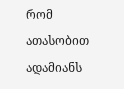რომ ათასობით ადამიანს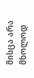მისცა არა მხოლოდ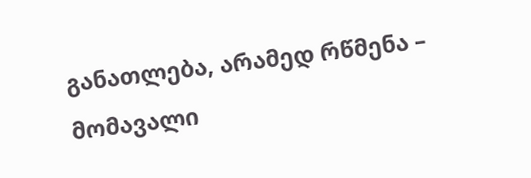განათლება, არამედ რწმენა – მომავალი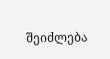შეიძლება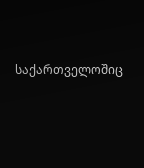საქართველოშიც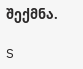შექმნა.

S